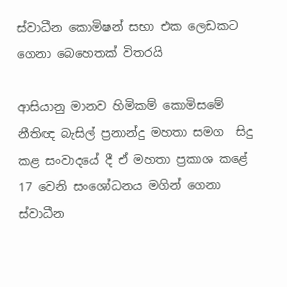ස්වාධීන කොමිෂන් සභා එක ලෙඩකට ගෙනා බෙහෙතක් විතරයි

ආසියානු මානව හිමිකම් කොමිසමේ නීතිඥ බැසිල් ප්‍රනාන්දු මහතා සමග  සිදු කළ සංවාදයේ දී ඒ මහතා ප්‍රකාශ කළේ 17 වෙනි සංශෝධනය මගින් ගෙනා ස්වාධීන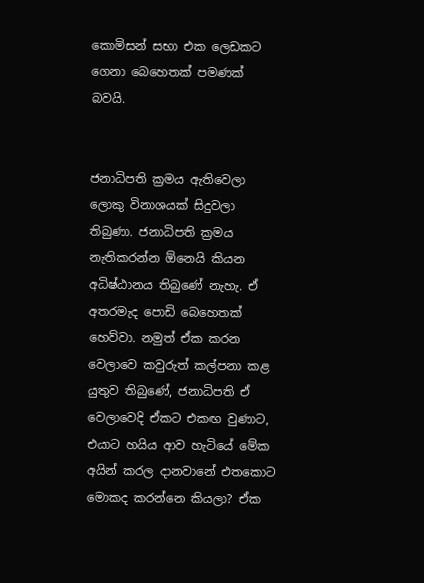කොමිසන් සභා එක ලෙඩකට ගෙනා බෙහෙතක් පමණක් බවයි.


ජනාධිපති ක්‍රමය ඇතිවෙලා ලොකු විනාශයක් සිදුවලා තිබුණා. ජනාධිපති ක්‍රමය නැතිකරන්න ඕනෙයි කියන අධිෂ්ඨානය තිබුණේ නැහැ. ඒ අතරමැද පොඩි බෙහෙතක් හෙව්වා. නමුත් ඒක කරන වෙලාවෙ කවුරුත් කල්පනා කළ යුතුව තිබුණේ, ජනාධිපති ඒ වෙලාවෙදි ඒකට එකඟ වුණාට, එයාට හයිය ආව හැටියේ මේක අයින් කරල දානවානේ එතකොට මොකද කරන්නෙ කියලා? ඒක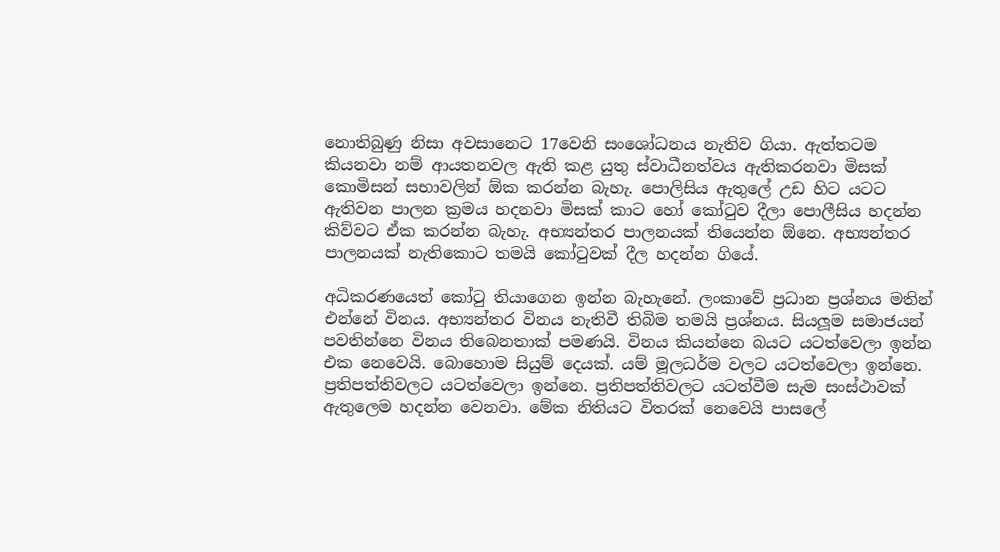නොතිබුණු නිසා අවසානෙට 17වෙනි සංශෝධනය නැතිව ගියා. ඇත්තටම කියනවා නම් ආයතනවල ඇති කළ යුතු ස්වාධීනත්වය ඇතිකරනවා මිසක් කොමිසන් සභාවලින් ඕක කරන්න බැහැ. පොලිසිය ඇතුලේ උඩ හිට යටට ඇතිවන පාලන ක්‍රමය හදනවා මිසක් කාට හෝ කෝටුව දීලා පොලීසිය හදන්න කිව්වට ඒක කරන්න බැහැ. අභ්‍යන්තර පාලනයක් තියෙන්න ඕනෙ. අභ්‍යන්තර පාලනයක් නැතිකොට තමයි කෝටුවක් දීල හදන්න ගියේ.

අධිකරණයෙත් කෝටු තියාගෙන ඉන්න බැහැනේ. ලංකාවේ ප්‍රධාන ප්‍රශ්නය මතින් එන්නේ විනය. අභ්‍යන්තර විනය නැතිවී තිබිම තමයි ප්‍රශ්නය. සියලූම සමාජයන් පවතින්නෙ විනය තිබෙනතාක් පමණයි. විනය කියන්නෙ බයට යටත්වෙලා ඉන්න එක නෙවෙයි. බොහොම සියුම් දෙයක්. යම් මූලධර්ම වලට යටත්වෙලා ඉන්නෙ. ප්‍රතිපත්තිවලට යටත්වෙලා ඉන්නෙ. ප්‍රතිපත්තිවලට යටත්වීම සැම සංස්ථාවක් ඇතුලෙම හදන්න වෙනවා. මේක නිතියට විතරක් නෙවෙයි පාසලේ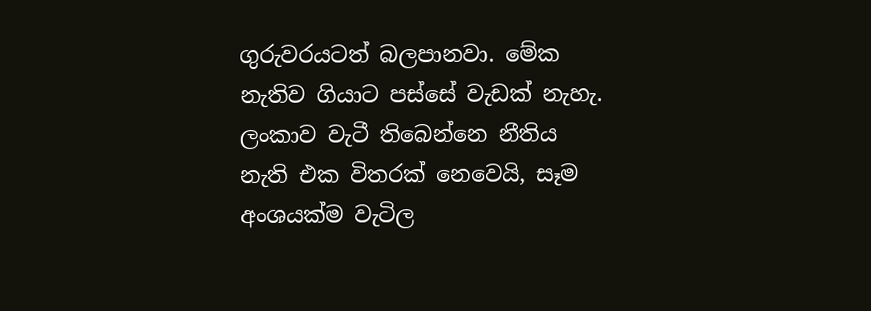ගුරුවරයටත් බලපානවා. මේක නැතිව ගියාට පස්සේ වැඩක් නැහැ. ලංකාව වැටී තිබෙන්නෙ නීතිය නැති එක විතරක් නෙවෙයි, සෑම අංශයක්ම වැටිල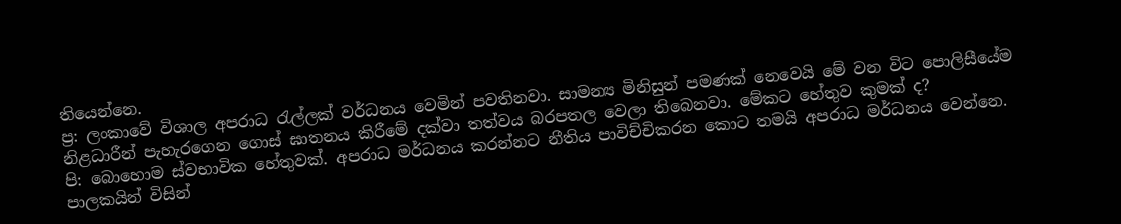තියෙන්නෙ.
ප්‍ර: ලංකාවේ විශාල අපරාධ රැල්ලක් වර්ධනය වෙමින් පවතිනවා. සාමන්‍ය මිනිසුන් පමණක් නෙවෙයි මේ වන විට පොලිසීයේම නිළධාරීන් පැහැරගෙන ගොස් ඝාතනය කිරීමේ දක්වා තත්වය බරපතල වෙලා තිබෙනවා. මේකට හේතුව කුමක් ද?
පි: බොහොම ස්වභාවික හේතුවක්. අපරාධ මර්ධනය කරන්නට නීතිය පාවිච්චිකරන කොට තමයි අපරාධ මර්ධනය වෙන්නෙ. පාලකයින් විසින්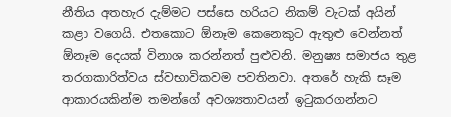නීතිය අතහැර දැම්මට පස්සෙ හරියට නිකම් වැටක් අයින් කළා වගෙයි. එතකොට ඕනෑම කෙනෙකුට ඇතුළු වෙන්නත් ඕනෑම දෙයක් විනාශ කරන්නත් පුළුවනි. මනුෂ්‍ය සමාජය තුළ තරගකාරිත්වය ස්වභාවිකවම පවතිනවා. අතරේ හැකි සෑම ආකාරයකින්ම තමන්ගේ අවශ්‍යතාවයන් ඉටුකරගන්නට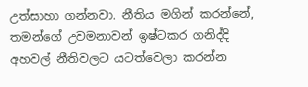උත්සාහා ගන්නවා. නීතිය මගින් කරන්නේ, තමන්ගේ උවමනාවන් ඉෂ්ටකර ගනිද්දි අහවල් නීතිවලට යටත්වෙලා කරන්න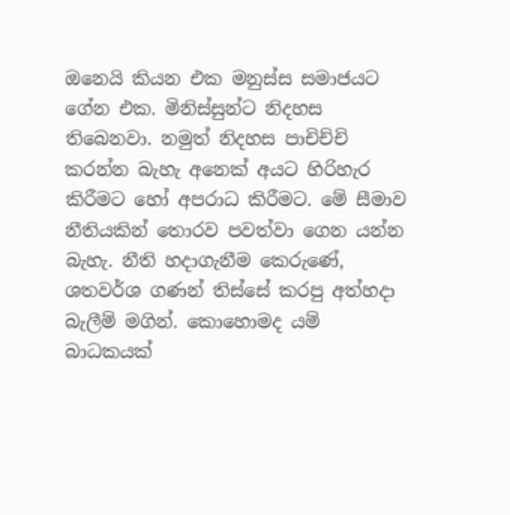ඔනෙයි කියන එක මනුස්ස සමාජයට ගේන එක. මිනිස්සුන්ට නිදහස තිබෙනවා. නමුත් නිදහස පාචිච්චි කරන්න බැහැ අනෙක් අයට හිරිහැර කිරීමට හෝ අපරාධ කිරීමට. මේ සීමාව නීතියකින් තොරව පවත්වා ගෙන යන්න බැහැ. නීති හදාගැනීම කෙරුණේ, ශතවර්ශ ගණන් තිස්සේ කරපු අත්හදා බැලීම් මගින්. කොහොමද යම් බාධකයක්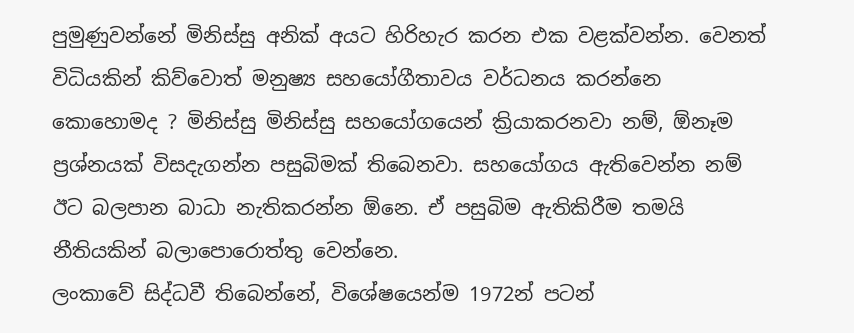පුමුණුවන්නේ මිනිස්සු අනික් අයට හිරිහැර කරන එක වළක්වන්න. වෙනත් විධියකින් කිව්වොත් මනුෂ්‍ය සහයෝගීතාවය වර්ධනය කරන්නෙ කොහොමද ? මිනිස්සු මිනිස්සු සහයෝගයෙන් ක්‍රියාකරනවා නම්, ඕනෑම ප්‍රශ්නයක් විසදැගන්න පසුබිමක් තිබෙනවා. සහයෝගය ඇතිවෙන්න නම් ඊට බලපාන බාධා නැතිකරන්න ඕනෙ. ඒ පසුබිම ඇතිකිරීම තමයි නීතියකින් බලාපොරොත්තු වෙන්නෙ.
ලංකාවේ සිද්ධවී තිබෙන්නේ, විශේෂයෙන්ම 1972න් පටන්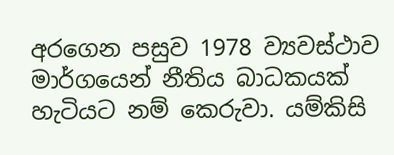අරගෙන පසුව 1978 ව්‍යවස්ථාව මාර්ගයෙන් නීතිය බාධකයක් හැටියට නම් කෙරුවා. යම්කිසි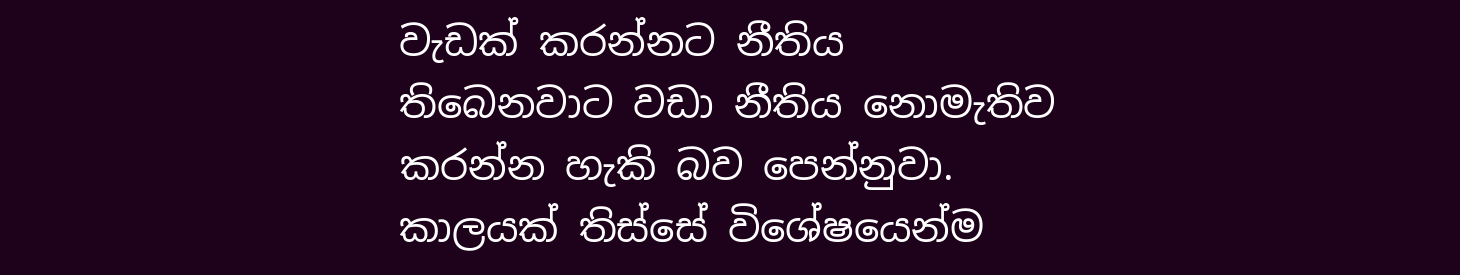වැඩක් කරන්නට නීතිය තිබෙනවාට වඩා නීතිය නොමැතිව කරන්න හැකි බව පෙන්නුවා. කාලයක් තිස්සේ විශේෂයෙන්ම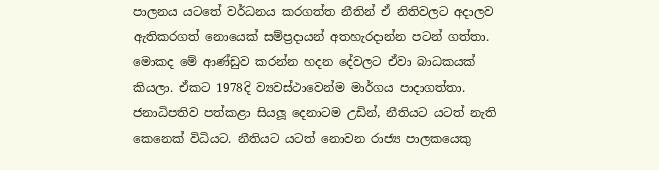පාලනය යටතේ වර්ධනය කරගත්ත නීතින් ඒ නිතිවලට අදාලව ඇතිකරගත් නොයෙක් සම්ප්‍රදායන් අතහැරදාන්න පටන් ගත්තා. මොකද මේ ආණ්ඩුව කරන්න හදන දේවලට ඒවා බාධකයක් කියලා. ඒකට 1978දි ව්‍යවස්ථාවෙන්ම මාර්ගය පාදාගත්තා. ජනාධිපතිව පත්කළා සියලූ දෙනාටම උඩින්, නීතියට යටත් නැති කෙනෙක් විධියට. නීතියට යටත් නොවන රාජ්‍ය පාලකයෙකු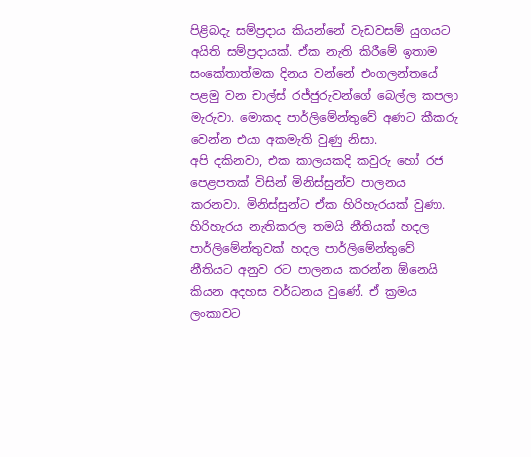පිළිබදැ සම්ප්‍රදාය කියන්නේ වැඩවසම් යුගයට අයිති සම්ප්‍රදායක්. ඒක නැති කිරීමේ ඉතාම සංකේතාත්මක දිනය වන්නේ එංගලන්තයේ පළමු වන චාල්ස් රජ්ජුරුවන්ගේ බෙල්ල කපලා මැරුවා. මොකද පාර්ලිමේන්තුවේ අණට කීකරු වෙන්න එයා අකමැති වුණු නිසා.
අපි දකිනවා, එක කාලයකදි කවුරු හෝ රජ පෙළපතක් විසින් මිනිස්සුන්ව පාලනය කරනවා. මිනිස්සුන්ට ඒක හිරිහැරයක් වුණා. හිරිහැරය නැතිකරල තමයි නීතියක් හදල පාර්ලිමේන්තුවක් හදල පාර්ලිමේන්තුවේ නීතියට අනුව රට පාලනය කරන්න ඕනෙයි කියන අදහස වර්ධනය වුණේ. ඒ ක්‍රමය ලංකාවට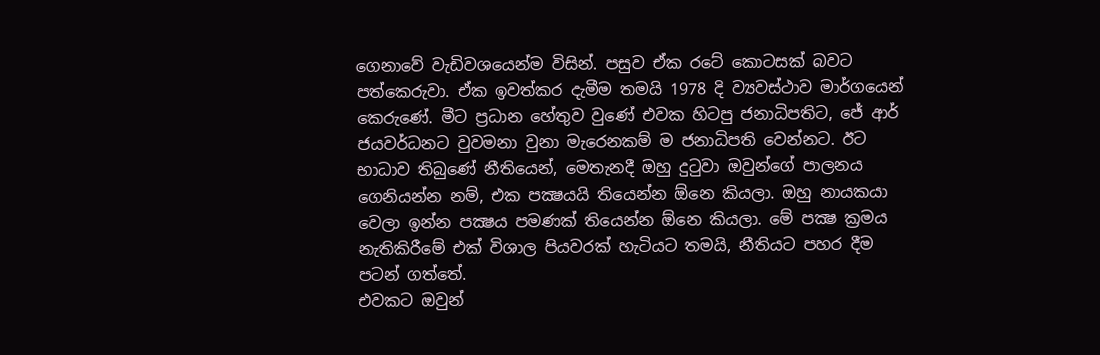ගෙනාවේ වැඩිවශයෙන්ම විසින්. පසුව ඒක රටේ කොටසක් බවට පත්කෙරුවා. ඒක ඉවත්කර දැමීම තමයි 1978 දි ව්‍යවස්ථාව මාර්ගයෙන් කෙරුණේ. මීට ප්‍රධාන හේතුව වුණේ එවක හිටපු ජනාධිපතිට, ජේ ආර් ජයවර්ධනට වුවමනා වුනා මැරෙනකම් ම ජනාධිපති වෙන්නට. ඊට භාධාව තිබුණේ නීතියෙන්, මෙතැනදී ඔහු දුටුවා ඔවුන්ගේ පාලනය ගෙනියන්න නම්, එක පක්‍ෂයයි තියෙන්න ඕනෙ කියලා. ඔහු නායකයා වෙලා ඉන්න පක්‍ෂය පමණක් තියෙන්න ඕනෙ කියලා. මේ පක්‍ෂ ක්‍රමය නැතිකිරීමේ එක් විශාල පියවරක් හැටියට තමයි, නීතියට පහර දීම පටන් ගත්තේ.
එවකට ඔවුන්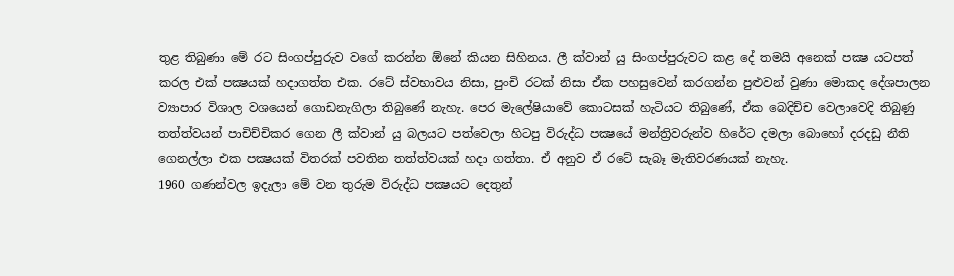තුළ තිබුණා මේ රට සිංගප්පුරුව වගේ කරන්න ඕනේ කියන සිහිනය. ලී ක්වාන් යු සිංගප්පුරුවට කළ දේ තමයි අනෙක් පක්‍ෂ යටපත් කරල එක් පක්‍ෂයක් හදාගත්ත එක. රටේ ස්වභාවය නිසා, පුංචි රටක් නිසා ඒක පහසුවෙන් කරගන්න පුළුවන් වුණා මොකද දේශපාලන ව්‍යාපාර විශාල වශයෙන් ගොඩනැගිලා තිබුණේ නැහැ. පෙර මැලේෂියාවේ කොටසක් හැටියට තිබුණේ, ඒක බෙදිච්ච වෙලාවෙදි තිබුණු තත්ත්වයන් පාචිච්චිකර ගෙන ලී ක්වාන් යු බලයට පත්වෙලා හිටපු විරුද්ධ පක්‍ෂයේ මන්ත්‍රිවරුන්ව හිරේට දමලා බොහෝ දරදඩු නීති ගෙනල්ලා එක පක්‍ෂයක් විතරක් පවතින තත්ත්වයක් හදා ගත්තා. ඒ අනුව ඒ රටේ සැබෑ මැතිවරණයක් නැහැ.
1960 ගණන්වල ඉදැලා මේ වන තුරුම විරුද්ධ පක්‍ෂයට දෙතුන්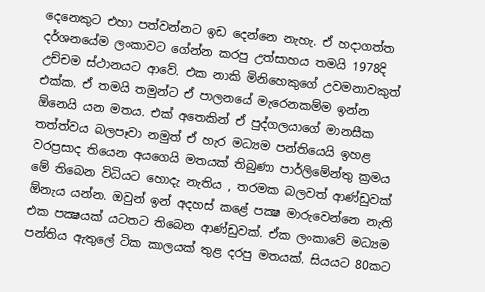දෙනෙකුට එහා පත්වන්නට ඉඩ දෙන්නෙ නැහැ. ඒ හදාගත්ත දර්ශනයේම ලංකාවට ගේන්න කරපු උත්සාහය තමයි 1978දි උච්චම ස්ථානයට ආවේ. එක නාකි මිනිහෙකුගේ උවමනාවකුත් එක්ක. ඒ තමයි තමුන්ට ඒ පාලනයේ මැරෙනකම්ම ඉන්න ඕනෙයි යන මතය. එක් අතෙකින් ඒ පුද්ගලයාගේ මානසීක තත්ත්වය බලපෑවා නමුත් ඒ හැර මධ්‍යම පන්තියෙයි ඉහළ වරප්‍රසාද තියෙන අයගෙයි මතයක් තිබුණා පාර්ලිමේන්තු ක්‍රමය මේ තිබෙන විධියට හොදැ නැතිය , තරමක බලවත් ආණ්ඩුවක් ඕනැය යන්න. ඔවුන් ඉන් අදහස් කළේ පක්‍ෂ මාරුවෙන්නෙ නැති එක පක්‍ෂයක් යටතට තිබෙන ආණ්ඩුවක්. ඒක ලංකාවේ මධ්‍යම පන්තිය ඇතුලේ ටික කාලයක් තුළ දරපු මතයක්. සියයට 80කට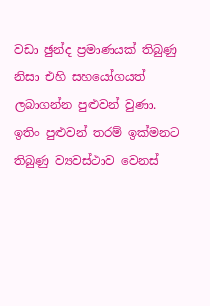වඩා ඡුන්ද ප්‍රමාණයක් තිබුණු නිසා එහි සහයෝගයත් ලබාගන්න පුළුවන් වුණා. ඉතිං පුළුවන් තරම් ඉක්මනට තිබුණු ව්‍යවස්ථාව වෙනස්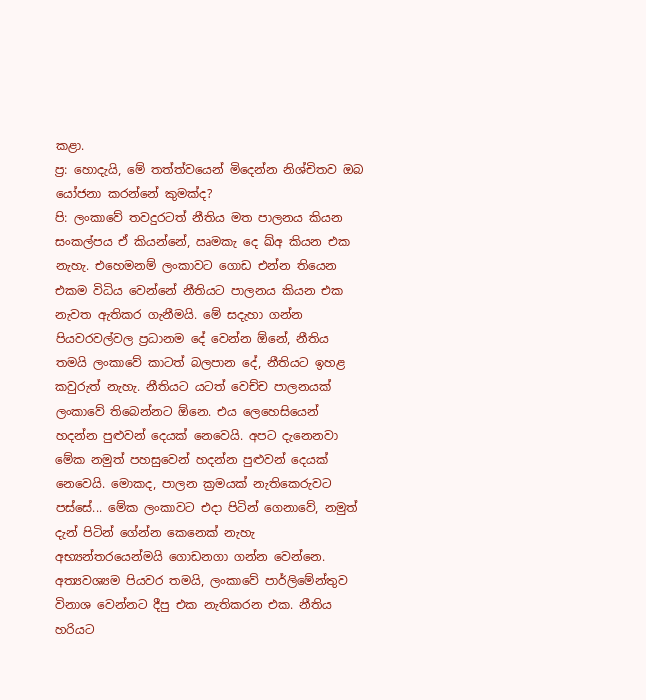කළා.
ප්‍ර: හොදැයි, මේ තත්ත්වයෙන් මිදෙන්න නිශ්චිතව ඔබ යෝජනා කරන්නේ කුමක්ද?
පි: ලංකාවේ තවදුරටත් නීතිය මත පාලනය කියන සංකල්පය ඒ කියන්නේ, ඍමකැ දෙ ඛ්අ කියන එක නැහැ. එහෙමනම් ලංකාවට ගොඩ එන්න තියෙන එකම විධිය වෙන්නේ නීතියට පාලනය කියන එක නැවත ඇතිකර ගැනීමයි. මේ සදැහා ගන්න පියවරවල්වල ප්‍රධානම දේ වෙන්න ඕනේ, නීතිය තමයි ලංකාවේ කාටත් බලපාන දේ, නීතියට ඉහළ කවුරුත් නැහැ. නීතියට යටත් වෙච්ච පාලනයක් ලංකාවේ තිබෙන්නට ඕනෙ. එය ලෙහෙසියෙන් හදන්න පුළුවන් දෙයක් නෙවෙයි. අපට දැනෙනවා මේක නමුත් පහසුවෙන් හදන්න පුළුවන් දෙයක් නෙවෙයි. මොකද, පාලන ක්‍රමයක් නැතිකෙරුවට පස්සේ... මේක ලංකාවට එදා පිටින් ගෙනාවේ, නමුත් දැන් පිටින් ගේන්න කෙනෙක් නැහැ අභ්‍යන්තරයෙන්මයි ගොඩනගා ගන්න වෙන්නෙ.
අත්‍යවශ්‍යම පියවර තමයි, ලංකාවේ පාර්ලිමේන්තුව විනාශ වෙන්නට දීපු එක නැතිකරන එක. නීතිය හරියට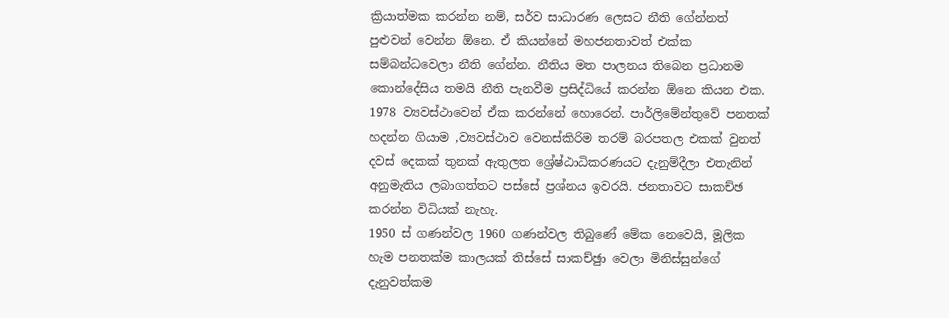ක්‍රියාත්මක කරන්න නම්, සර්ව සාධාරණ ලෙසට නීති ගේන්නත් පුළුවන් වෙන්න ඕනෙ. ඒ කියන්නේ මහජනතාවත් එක්ක සම්බන්ධවෙලා නීති ගේන්න. නීතිය මත පාලනය තිබෙන ප්‍රධානම කොන්දේසිය තමයි නීති පැනවීම ප්‍රසිද්ධියේ කරන්න ඕනෙ කියන එක. 1978 ව්‍යවස්ථාවෙන් ඒක කරන්නේ හොරෙන්. පාර්ලිමේන්තුවේ පනතක් හදන්න ගියාම ,ව්‍යවස්ථාව වෙනස්කිරිම තරම් බරපතල එකක් වුනත් දවස් දෙකක් තුනක් ඇතුලත ශ්‍රේෂ්ඨාධිකරණයට දැනුම්දීලා එතැනින් අනුමැතිය ලබාගත්තට පස්සේ ප්‍රශ්නය ඉවරයි. ජනතාවට සාකච්ඡ කරන්න විධියක් නැහැ.
1950 ස් ගණන්වල 1960 ගණන්වල තිබුණේ මේක නෙවෙයි, මූලික හැම පනතක්ම කාලයක් තිස්සේ සාකච්ඡුා වෙලා මිනිස්සුන්ගේ දැනුවත්කම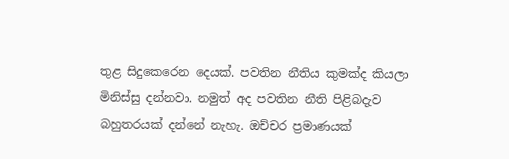තුළ සිදුකෙරෙන දෙයක්. පවතින නීතිය කුමක්ද කියලා මිනිස්සු දන්නවා. නමුත් අද පවතින නීති පිළිබදැව බහුතරයක් දන්නේ නැහැ. ඔච්චර ප්‍රමාණයක්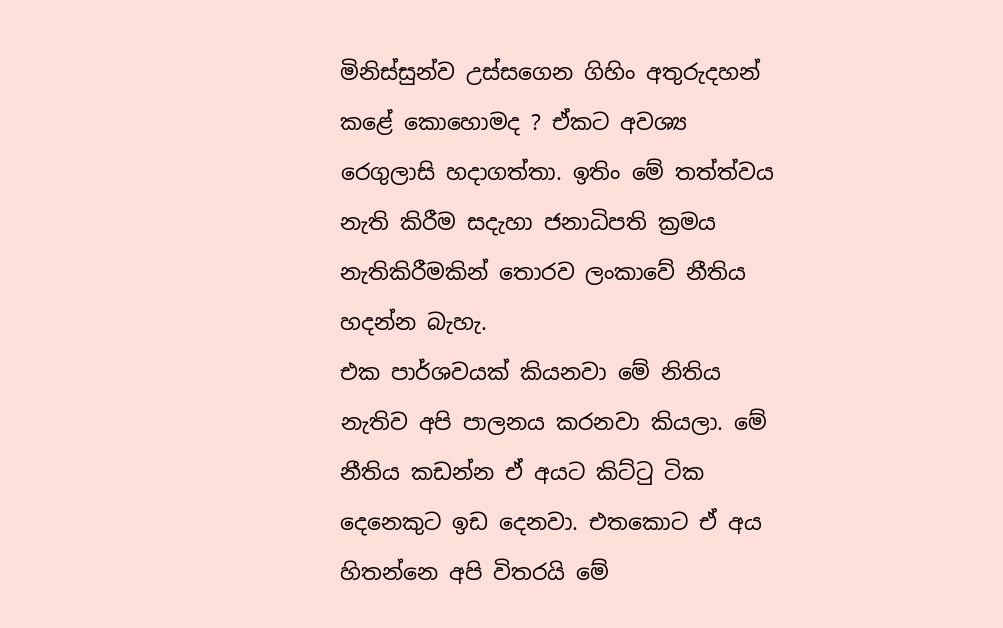මිනිස්සුන්ව උස්සගෙන ගිහිං අතුරුදහන් කළේ කොහොමද ? ඒකට අවශ්‍ය රෙගුලාසි හදාගත්තා. ඉතිං මේ තත්ත්වය නැති කිරීම සදැහා ජනාධිපති ක්‍රමය නැතිකිරීමකින් තොරව ලංකාවේ නීතිය හදන්න බැහැ.
එක පාර්ශවයක් කියනවා මේ නිතිය නැතිව අපි පාලනය කරනවා කියලා. මේ නීතිය කඩන්න ඒ අයට කිට්ටු ටික දෙනෙකුට ඉඩ දෙනවා. එතකොට ඒ අය හිතන්නෙ අපි විතරයි මේ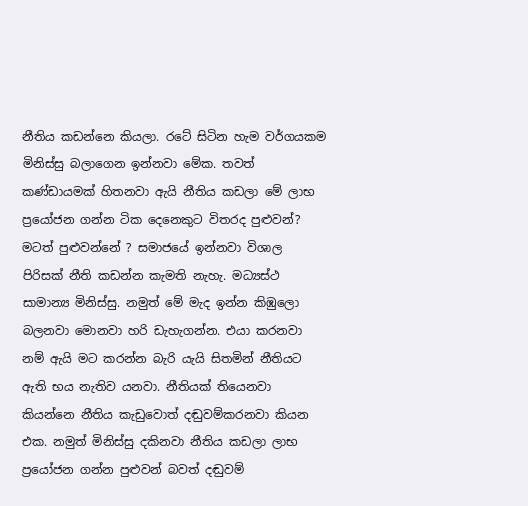නීතිය කඩන්නෙ කියලා. රටේ සිටින හැම වර්ගයකම මිනිස්සු බලාගෙන ඉන්නවා මේක. තවත් කණ්ඩායමක් හිතනවා ඇයි නීතිය කඩලා මේ ලාභ ප්‍රයෝජන ගන්න ටික දෙනෙකුට විතරද පුළුවන්? මටත් පුළුවන්නේ ? සමාජයේ ඉන්නවා විශාල පිරිසක් නීති කඩන්න කැමති නැහැ. මධ්‍යස්ථ සාමාන්‍ය මිනිස්සු. නමුත් මේ මැද ඉන්න කිඹුලො බලනවා මොනවා හරි ඩැහැගන්න. එයා කරනවා නම් ඇයි මට කරන්න බැරි යැයි සිතමින් නීතියට ඇති භය නැතිව යනවා. නීතියක් තියෙනවා කියන්නෙ නීතිය කැඩුවොත් දඬුවම්කරනවා කියන එක. නමුත් මිනිස්සු දකිනවා නීතිය කඩලා ලාභ ප්‍රයෝජන ගන්න පුළුවන් බවත් දඬුවම්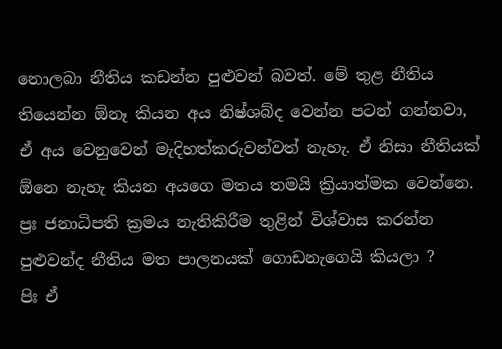නොලබා නීතිය කඩන්න පුළුවන් බවත්. මේ තුළ නීතිය තියෙන්න ඕනෑ කියන අය නිෂ්ශබ්ද වෙන්න පටන් ගන්නවා, ඒ අය වෙනුවෙන් මැදිහත්කරුවන්වත් නැහැ. ඒ නිසා නීතියක් ඕනෙ නැහැ කියන අයගෙ මතය තමයි ක්‍රියාත්මක වෙන්නෙ.
ප්‍රඃ ජනාධිපති ක්‍රමය නැතිකිරීම තුළින් විශ්වාස කරන්න පුළුවන්ද නීතිය මත පාලනයක් ගොඩනැගෙයි කියලා ?
පිඃ ඒ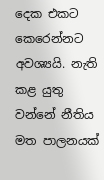දෙක එකට කෙරෙන්නට අවශ්‍යයි. නැති කළ යුතු වන්නේ නීතිය මත පාලනයක්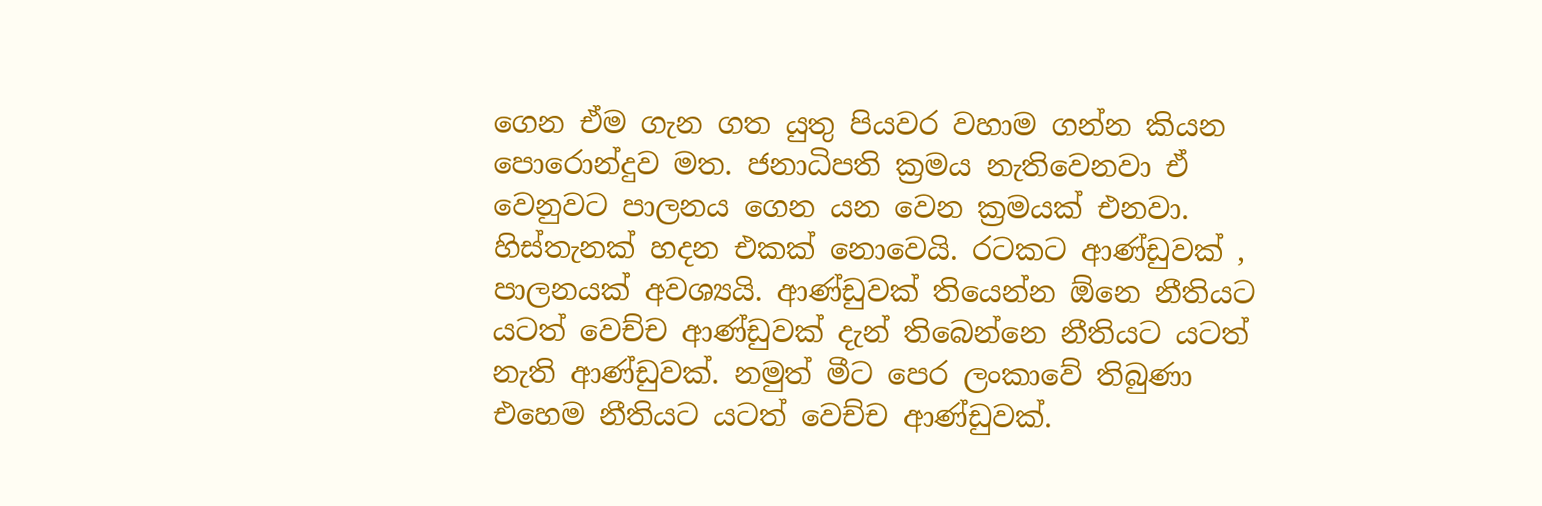ගෙන ඒම ගැන ගත යුතු පියවර වහාම ගන්න කියන පොරොන්දුව මත. ජනාධිපති ක්‍රමය නැතිවෙනවා ඒ වෙනුවට පාලනය ගෙන යන වෙන ක්‍රමයක් එනවා. හිස්තැනක් හදන එකක් නොවෙයි. රටකට ආණ්ඩුවක් , පාලනයක් අවශ්‍යයි. ආණ්ඩුවක් තියෙන්න ඕනෙ නීතියට යටත් වෙච්ච ආණ්ඩුවක් දැන් තිබෙන්නෙ නීතියට යටත් නැති ආණ්ඩුවක්. නමුත් මීට පෙර ලංකාවේ තිබුණා එහෙම නීතියට යටත් වෙච්ච ආණ්ඩුවක්.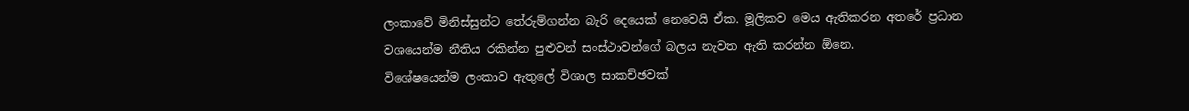ලංකාවේ මිනිස්සුන්ට තේරුම්ගන්න බැරි දෙයෙක් නෙවෙයි ඒක. මූලිකව මෙය ඇතිකරන අතරේ ප්‍රධාන වශයෙන්ම නීතිය රකින්න පුළුවන් සංස්ථාවන්ගේ බලය නැවත ඇති කරන්න ඕනෙ.
විශේෂයෙන්ම ලංකාව ඇතුලේ විශාල සාකච්ඡවක්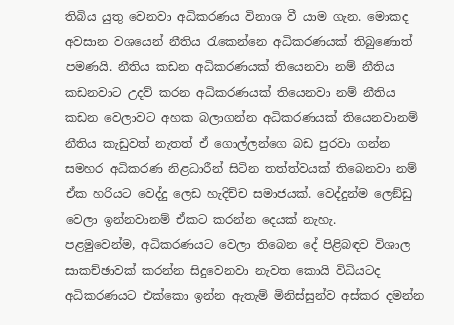තිබිය යුතු වෙනවා අධිකරණය විනාශ වී යාම ගැන. මොකද අවසාන වශයෙන් නීතිය රැකෙන්නෙ අධිකරණයක් තිබුණොත් පමණයි. නීතිය කඩන අධිකරණයක් තියෙනවා නම් නීතිය කඩනවාට උදව් කරන අධිකරණයක් තියෙනවා නම් නීතිය කඩන වෙලාවට අහක බලාගන්න අධිකරණයක් තියෙනවානම් නීතිය කැඩුවත් නැතත් ඒ ගොල්ලන්ගෙ බඩ පුරවා ගන්න සමහර අධිකරණ නිළධාරීන් සිටින තත්ත්වයක් තිබෙනවා නම් ඒක හරියට වෙද්දු ලෙඩ හැදිච්ච සමාජයක්. වෙද්දුන්ම ලෙඞ්ඩු වෙලා ඉන්නවානම් ඒකට කරන්න දෙයක් නැහැ.
පළමුවෙන්ම, අධිකරණයට වෙලා තිබෙන දේ පිළිබඳව විශාල සාකච්ඡාවක් කරන්න සිදුවෙනවා නැවත කොයි විධියටද අධිකරණයට එක්කො ඉන්න ඇතැම් මිනිස්සුන්ව අස්කර දමන්න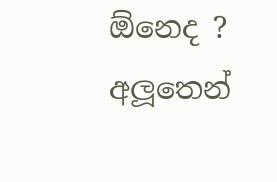ඕනෙද ? අලූතෙන්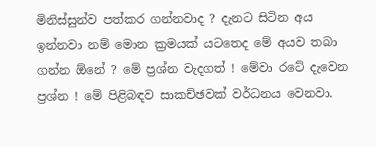මිනිස්සුන්ව පත්කර ගන්නවාද ? දැනට සිටින අය ඉන්නවා නම් මොන ක්‍රමයක් යටතෙද මේ අයව තබා ගන්න ඕනේ ? මේ ප්‍රශ්න වැදගත් ! මේවා රටේ දැවෙන ප්‍රශ්න ! මේ පිළිබඳව සාකච්ඡවක් වර්ධනය වෙනවා.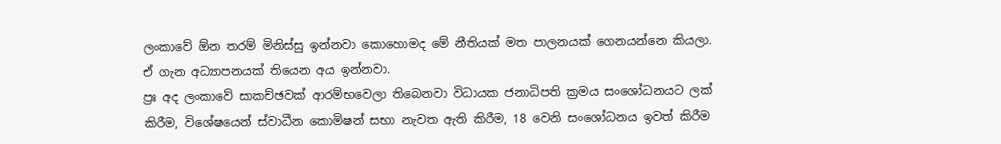ලංකාවේ ඕන තරම් මිනිස්සු ඉන්නවා කොහොමද මේ නීතියක් මත පාලනයක් ගෙනයන්නෙ කියලා. ඒ ගැන අධ්‍යාපනයක් තියෙන අය ඉන්නවා.
ප්‍රඃ අද ලංකාවේ සාකච්ඡවක් ආරම්භවෙලා තිබෙනවා විධායක ජනාධිපති ක්‍රමය සංශෝධනයට ලක් කිරීම, විශේෂයෙන් ස්වාධීන කොමිෂන් සභා නැවත ඇති කිරීම, 18 වෙනි සංශෝධනය ඉවත් කිරීම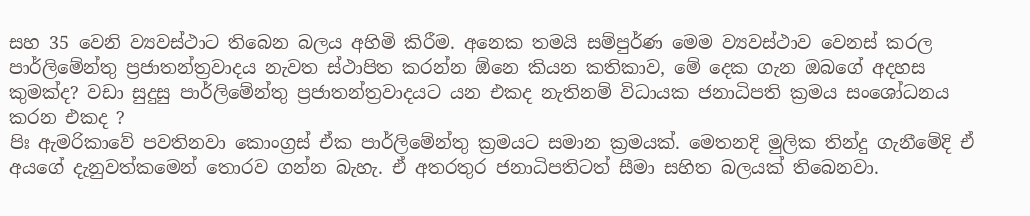සහ 35 වෙනි ව්‍යවස්ථාට තිබෙන බලය අහිමි කිරීම. අනෙක තමයි සම්පුර්ණ මෙම ව්‍යවස්ථාව වෙනස් කරල පාර්ලිමේන්තු ප්‍රජාතන්ත්‍රවාදය නැවත ස්ථාපිත කරන්න ඕනෙ කියන කතිකාව, මේ දෙක ගැන ඔබගේ අදහස කුමක්ද? වඩා සුදුසු පාර්ලිමේන්තු ප්‍රජාතන්ත්‍රවාදයට යන එකද නැතිනම් විධායක ජනාධිපති ක්‍රමය සංශෝධනය කරන එකද ?
පිඃ ඇමරිකාවේ පවතිනවා කොංග්‍රස් ඒක පාර්ලිමේන්තු ක්‍රමයට සමාන ක්‍රමයක්. මෙතනදි මුලික තින්දු ගැනීමේදි ඒ අයගේ දැනුවත්කමෙන් තොරව ගන්න බැහැ. ඒ අතරතුර ජනාධිපතිටත් සීමා සහිත බලයක් තිබෙනවා.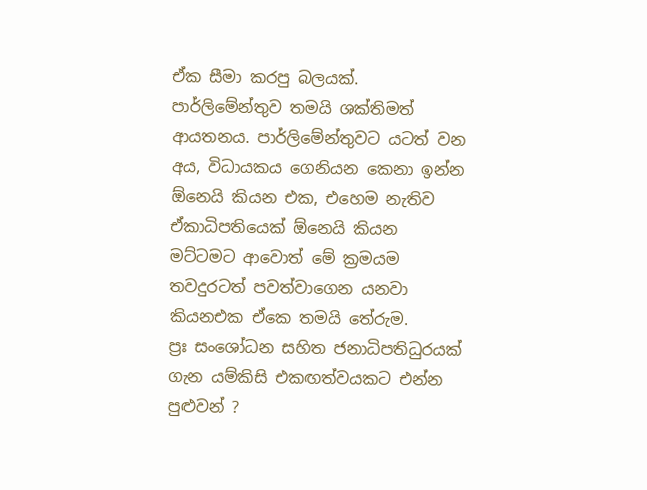ඒක සීමා කරපු බලයක්. පාර්ලිමේන්තුව තමයි ශක්තිමත් ආයතනය. පාර්ලිමේන්තුවට යටත් වන අය, විධායකය ගෙනියන කෙනා ඉන්න ඕනෙයි කියන එක, එහෙම නැතිව ඒකාධිපතියෙක් ඕනෙයි කියන මට්ටමට ආවොත් මේ ක්‍රමයම තවදුරටත් පවත්වාගෙන යනවා කියනඑක ඒකෙ තමයි තේරුම.
ප්‍රඃ සංශෝධන සහිත ජනාධිපතිධුරයක් ගැන යම්කිසි එකඟත්වයකට එන්න පුළුවන් ?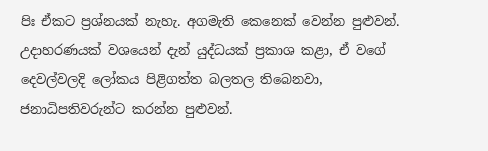පිඃ ඒකට ප්‍රශ්නයක් නැහැ. අගමැති කෙනෙක් වෙන්න පුළුවන්. උදාහරණයක් වශයෙන් දැන් යුද්ධයක් ප්‍රකාශ කළා, ඒ වගේ දෙවල්වලදි ලෝකය පිළිගත්ත බලතල තිබෙනවා, ජනාධිපතිවරුන්ට කරන්න පුළුවන්.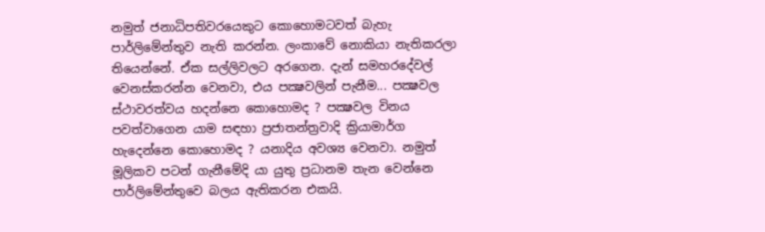නමුත් ජනාධිපතිවරයෙකුට කොහොමටවත් බැහැ පාර්ලිමේන්තුව නැති කරන්න. ලංකාවේ නොකියා නැතිකරලා තියෙන්නේ. ඒක සල්ලිවලට අරගෙන. දැන් සමහරදේවල් වෙනස්කරන්න වෙනවා, එය පක්‍ෂවලින් පැනීම... පක්‍ෂවල ස්ථාවරත්වය හදන්නෙ කොහොමද ? පක්‍ෂවල විනය පවත්වාගෙන යාම සඳහා ප්‍රජාතන්ත්‍රවාදි ක්‍රියාමාර්ග හැදෙන්නෙ කොහොමද ? යනාදිය අවශ්‍ය වෙනවා. නමුත් මූලිකව පටන් ගැනීමේදි යා යුතු ප්‍රධානම තැන වෙන්නෙ පාර්ලිමේන්තුවෙ බලය ඇතිකරන එකයි.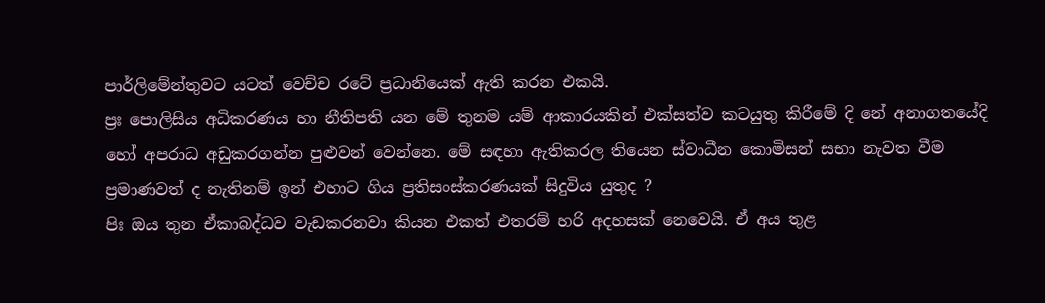පාර්ලිමේන්තුවට යටත් වෙච්ච රටේ ප්‍රධානියෙක් ඇති කරන එකයි.
ප්‍රඃ පොලිසිය අධිකරණය හා නීතිපති යන මේ තුනම යම් ආකාරයකින් එක්සත්ව කටයුතු කිරීමේ දි නේ අනාගතයේදි හෝ අපරාධ අඩුකරගන්න පුළුවන් වෙන්නෙ. මේ සඳහා ඇතිකරල තියෙන ස්වාධීන කොමිසන් සභා නැවත වීම ප්‍රමාණවත් ද නැතිනම් ඉන් එහාට ගිය ප්‍රතිසංස්කරණයක් සිදුවිය යුතුද ?
පිඃ ඔය තුන ඒකාබද්ධව වැඩකරනවා කියන එකත් එතරම් හරි අදහසක් නෙවෙයි. ඒ අය තුළ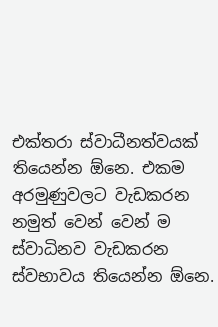එක්තරා ස්වාධීනත්වයක් තියෙන්න ඕනෙ. එකම අරමුණුවලට වැඩකරන නමුත් වෙන් වෙන් ම ස්වාධිනව වැඩකරන ස්වභාවය තියෙන්න ඕනෙ.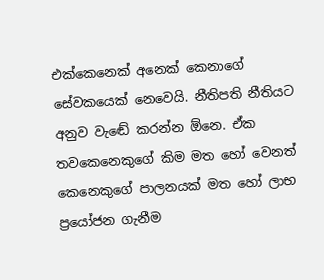එක්කෙනෙක් අනෙක් කෙනාගේ සේවකයෙක් නෙවෙයි. නීතිපති නීතියට අනුව වැඬේ කරන්න ඕනෙ. ඒක තවකෙනෙකුගේ කිම මත හෝ වෙනත් කෙනෙකුගේ පාලනයක් මත හෝ ලාභ ප්‍රයෝජන ගැනීම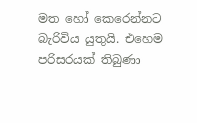මත හෝ කෙරෙන්නට බැරිවිය යුතුයි. එහෙම පරිසරයක් තිබුණා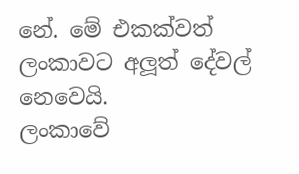නේ. මේ එකක්වත් ලංකාවට අලූත් දේවල් නෙවෙයි.
ලංකාවේ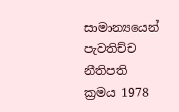සාමාන්‍යයෙන් පැවතිච්ච නීතිපති ක්‍රමය 1978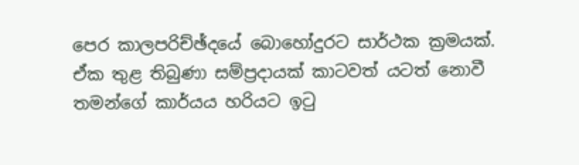පෙර කාලපරිච්ඡ්දයේ බොහෝදුරට සාර්ථක ක්‍රමයක්. ඒක තුළ තිබුණා සම්ප්‍රදායක් කාටවත් යටත් නොවී තමන්ගේ කාර්යය හරියට ඉටු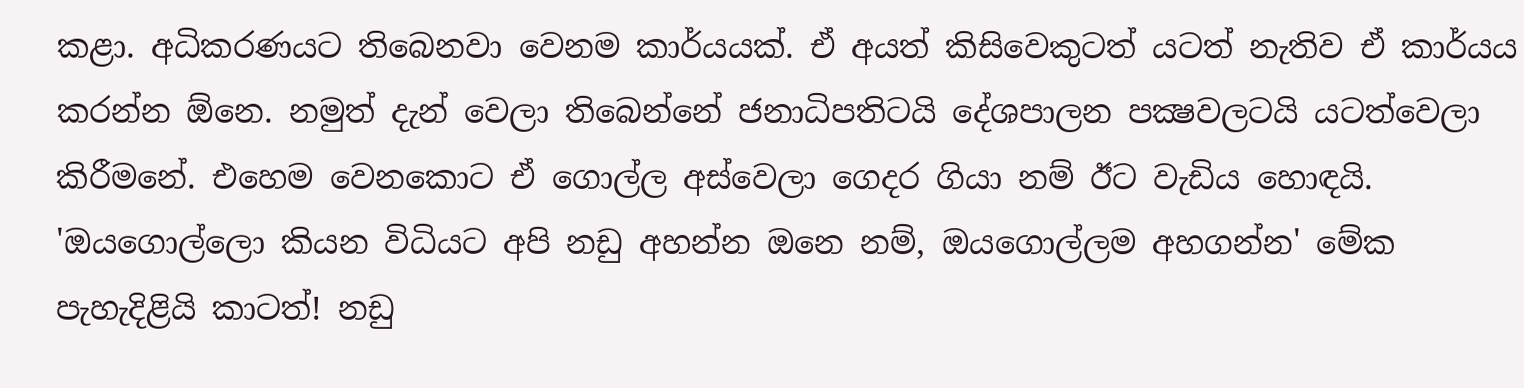කළා. අධිකරණයට තිබෙනවා වෙනම කාර්යයක්. ඒ අයත් කිසිවෙකුටත් යටත් නැතිව ඒ කාර්යය කරන්න ඕනෙ. නමුත් දැන් වෙලා තිබෙන්නේ ජනාධිපතිටයි දේශපාලන පක්‍ෂවලටයි යටත්වෙලා කිරීමනේ. එහෙම වෙනකොට ඒ ගොල්ල අස්වෙලා ගෙදර ගියා නම් ඊට වැඩිය හොඳයි. 'ඔයගොල්ලො කියන විධියට අපි නඩු අහන්න ඔනෙ නම්, ඔයගොල්ලම අහගන්න' මේක පැහැදිළියි කාටත්! නඩු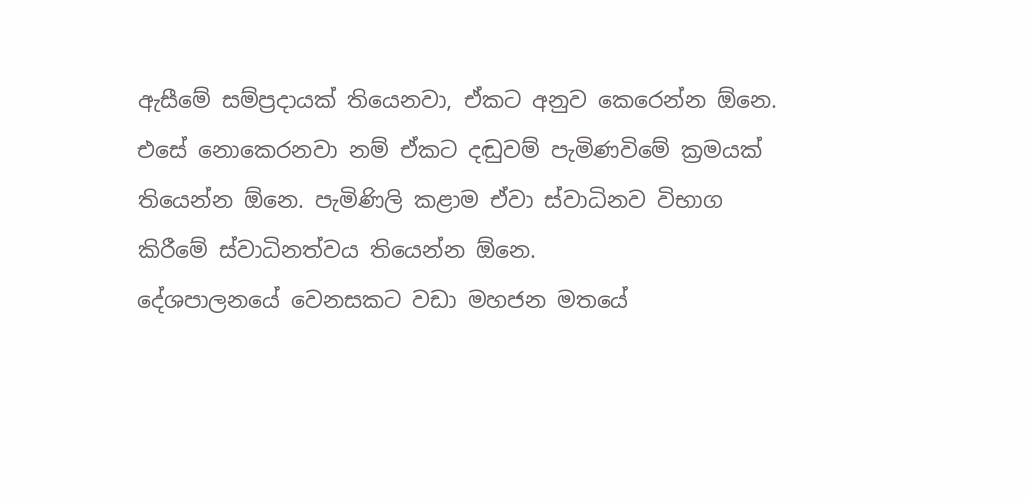ඇසීමේ සම්ප්‍රදායක් තියෙනවා, ඒකට අනුව කෙරෙන්න ඕනෙ. එසේ නොකෙරනවා නම් ඒකට දඬුවම් පැමිණවිමේ ක්‍රමයක් තියෙන්න ඕනෙ. පැමිණිලි කළාම ඒවා ස්වාධිනව විභාග කිරීමේ ස්වාධිනත්වය තියෙන්න ඕනෙ.
දේශපාලනයේ වෙනසකට වඩා මහජන මතයේ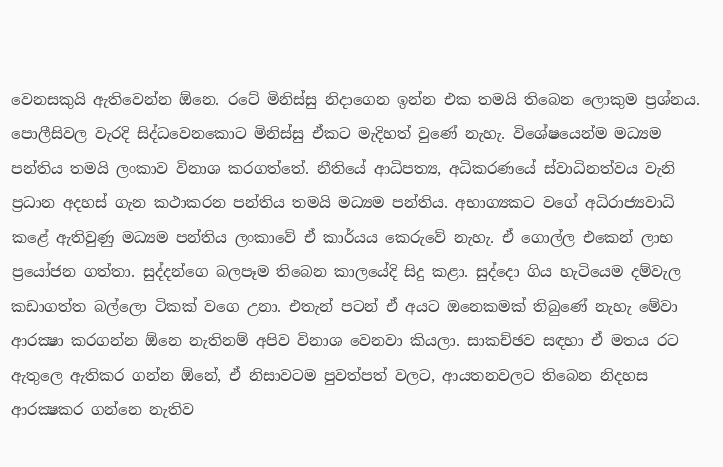වෙනසකුයි ඇතිවෙන්න ඕනෙ. රටේ මිනිස්සු නිදාගෙන ඉන්න එක තමයි තිබෙන ලොකුම ප්‍රශ්නය. පොලීසිවල වැරදි සිද්ධවෙනකොට මිනිස්සු ඒකට මැදිහත් වුණේ නැහැ. විශේෂයෙන්ම මධ්‍යම පන්තිය තමයි ලංකාව විනාශ කරගත්තේ. නීතියේ ආධිපත්‍ය, අධිකරණයේ ස්වාධිනත්වය වැනි ප්‍රධාන අදහස් ගැන කථාකරන පන්තිය තමයි මධ්‍යම පන්තිය. අභාග්‍යකට වගේ අධිරාජ්‍යවාධි කළේ ඇතිවුණු මධ්‍යම පන්තිය ලංකාවේ ඒ කාර්යය කෙරුවේ නැහැ. ඒ ගොල්ල එකෙන් ලාභ ප්‍රයෝජන ගත්තා. සුද්දන්ගෙ බලපෑම තිබෙන කාලයේදි සිදු කළා. සුද්දො ගිය හැටියෙම දම්වැල කඩාගත්ත බල්ලො ටිකක් වගෙ උනා. එතැන් පටන් ඒ අයට ඔනෙකමක් තිබුණේ නැහැ මේවා ආරක්‍ෂා කරගන්න ඕනෙ නැතිනම් අපිව විනාශ වෙනවා කියලා. සාකච්ඡව සඳහා ඒ මතය රට ඇතුලෙ ඇතිකර ගන්න ඕනේ, ඒ නිසාවටම පුවත්පත් වලට, ආයතනවලට තිබෙන නිදහස ආරක්‍ෂකර ගන්නෙ නැතිව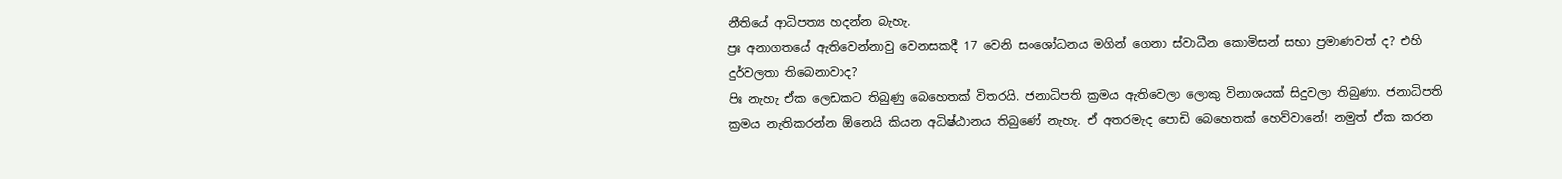නීතියේ ආධිපත්‍ය හදන්න බැහැ.
ප්‍රඃ අනාගතයේ ඇතිවෙන්නාවු වෙනසකදී 17 වෙනි සංශෝධනය මගින් ගෙනා ස්වාධීන කොමිසන් සභා ප්‍රමාණවත් ද? එහි දුර්වලතා තිබෙනාවාද?
පිඃ නැහැ ඒක ලෙඩකට තිබුණු බෙහෙතක් විතරයි. ජනාධිපති ක්‍රමය ඇතිවෙලා ලොකු විනාශයක් සිදුවලා තිබුණා. ජනාධිපති ක්‍රමය නැතිකරන්න ඕනෙයි කියන අධිෂ්ඨානය තිබුණේ නැහැ. ඒ අතරමැද පොඩි බෙහෙතක් හෙව්වානේ! නමුත් ඒක කරන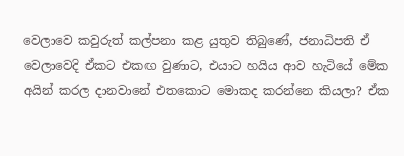වෙලාවෙ කවුරුත් කල්පනා කළ යුතුව තිබුණේ, ජනාධිපති ඒ වෙලාවෙදි ඒකට එකඟ වුණාට, එයාට හයිය ආව හැටියේ මේක අයින් කරල දානවානේ එතකොට මොකද කරන්නෙ කියලා? ඒක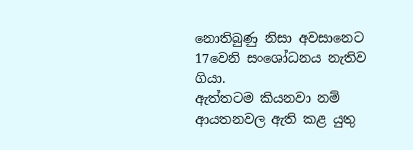නොතිබුණු නිසා අවසානෙට 17වෙනි සංශෝධනය නැතිව ගියා.
ඇත්තටම කියනවා නම් ආයතනවල ඇති කළ යුතු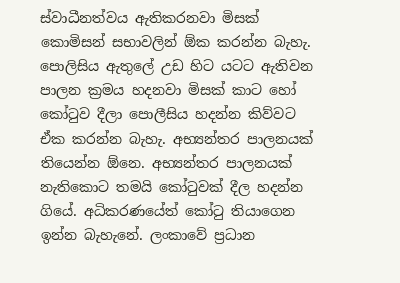ස්වාධීනත්වය ඇතිකරනවා මිසක් කොමිසන් සභාවලින් ඕක කරන්න බැහැ. පොලිසිය ඇතුලේ උඩ හිට යටට ඇතිවන පාලන ක්‍රමය හදනවා මිසක් කාට හෝ කෝටුව දීලා පොලීසිය හදන්න කිව්වට ඒක කරන්න බැහැ. අභ්‍යන්තර පාලනයක් තියෙන්න ඕනෙ. අභ්‍යන්තර පාලනයක් නැතිකොට තමයි කෝටුවක් දීල හදන්න ගියේ. අධිකරණයේත් කෝටු තියාගෙන ඉන්න බැහැනේ. ලංකාවේ ප්‍රධාන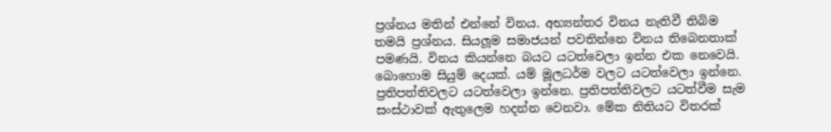ප්‍රශ්නය මතින් එන්නේ විනය. අභ්‍යන්තර විනය නැතිවී තිබිම තමයි ප්‍රශ්නය. සියලූම සමාජයන් පවතින්නෙ විනය තිබෙනතාක් පමණයි. විනය කියන්නෙ බයට යටත්වෙලා ඉන්න එක නෙවෙයි. බොහොම සියුම් දෙයක්. යම් මූලධර්ම වලට යටත්වෙලා ඉන්නෙ. ප්‍රතිපත්තිවලට යටත්වෙලා ඉන්නෙ. ප්‍රතිපත්තිවලට යටත්වීම සැම සංස්ථාවක් ඇතුලෙම හදන්න වෙනවා. මේක නිතියට විතරක්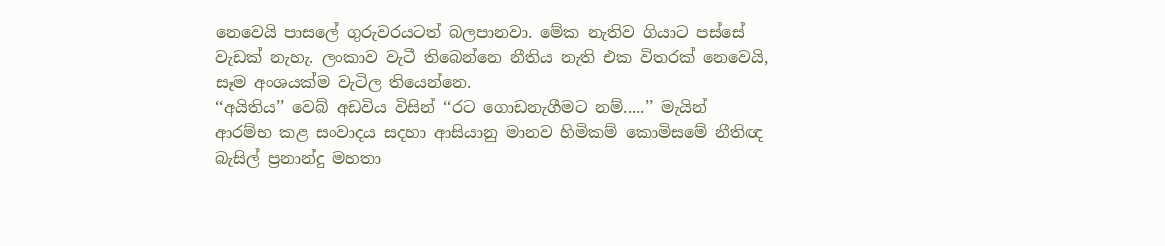නෙවෙයි පාසලේ ගුරුවරයටත් බලපානවා. මේක නැතිව ගියාට පස්සේ වැඩක් නැහැ. ලංකාව වැටී තිබෙන්නෙ නීතිය නැති එක විතරක් නෙවෙයි, සෑම අංශයක්ම වැටිල තියෙන්නෙ.
‘‘අයිතිය’’ වෙබ් අඩවිය විසින් ‘‘රට ගොඩනැගීමට නම්.....’’ මැයින් ආරම්භ කළ සංවාදය සදහා ආසියානු මානව හිමිකම් කොමිසමේ නීතිඥ බැසිල් ප්‍රනාන්දු මහතා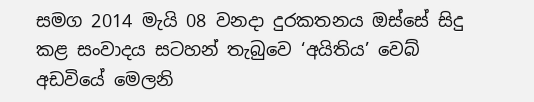සමග 2014 මැයි 08 වනදා දුරකතනය ඔස්සේ සිදු කළ සංවාදය සටහන් තැබුවෙ ‘අයිතිය’ වෙබ් අඩවියේ මෙලනි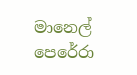මානෙල් පෙරේරා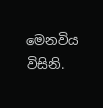මෙනවිය විසිනි.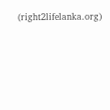(right2lifelanka.org)